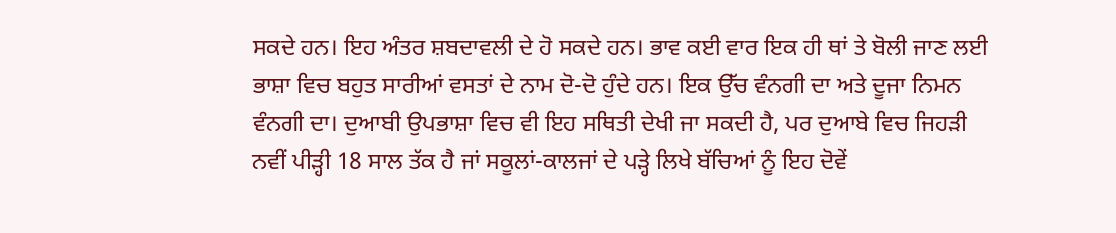ਸਕਦੇ ਹਨ। ਇਹ ਅੰਤਰ ਸ਼ਬਦਾਵਲੀ ਦੇ ਹੋ ਸਕਦੇ ਹਨ। ਭਾਵ ਕਈ ਵਾਰ ਇਕ ਹੀ ਥਾਂ ਤੇ ਬੋਲੀ ਜਾਣ ਲਈ ਭਾਸ਼ਾ ਵਿਚ ਬਹੁਤ ਸਾਰੀਆਂ ਵਸਤਾਂ ਦੇ ਨਾਮ ਦੋ-ਦੋ ਹੁੰਦੇ ਹਨ। ਇਕ ਉੱਚ ਵੰਨਗੀ ਦਾ ਅਤੇ ਦੂਜਾ ਨਿਮਨ ਵੰਨਗੀ ਦਾ। ਦੁਆਬੀ ਉਪਭਾਸ਼ਾ ਵਿਚ ਵੀ ਇਹ ਸਥਿਤੀ ਦੇਖੀ ਜਾ ਸਕਦੀ ਹੈ, ਪਰ ਦੁਆਬੇ ਵਿਚ ਜਿਹੜੀ ਨਵੀਂ ਪੀੜ੍ਹੀ 18 ਸਾਲ ਤੱਕ ਹੈ ਜਾਂ ਸਕੂਲਾਂ-ਕਾਲਜਾਂ ਦੇ ਪੜ੍ਹੇ ਲਿਖੇ ਬੱਚਿਆਂ ਨੂੰ ਇਹ ਦੋਵੇਂ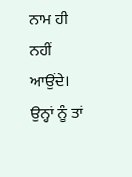ਨਾਮ ਹੀ ਨਹੀਂ ਆਉਂਦੇ। ਉਨ੍ਹਾਂ ਨੂੰ ਤਾਂ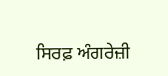ਸਿਰਫ਼ ਅੰਗਰੇਜ਼ੀ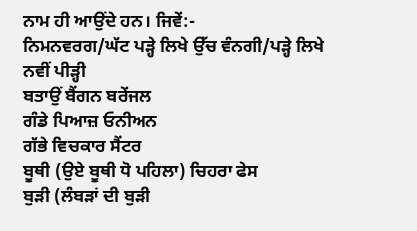ਨਾਮ ਹੀ ਆਉਂਦੇ ਹਨ। ਜਿਵੇਂ:-
ਨਿਮਨਵਰਗ/ਘੱਟ ਪੜ੍ਹੇ ਲਿਖੇ ਉੱਚ ਵੰਨਗੀ/ਪੜ੍ਹੇ ਲਿਖੇ ਨਵੀਂ ਪੀੜ੍ਹੀ
ਬਤਾਉਂ ਬੈਂਗਨ ਬਰੇਂਜਲ
ਗੰਡੇ ਪਿਆਜ਼ ਓਨੀਅਨ
ਗੱਭੇ ਵਿਚਕਾਰ ਸੈਂਟਰ
ਬੂਥੀ (ਉਏ ਬੂਥੀ ਧੋ ਪਹਿਲਾ) ਚਿਹਰਾ ਫੇਸ
ਬੁੜੀ (ਲੰਬੜਾਂ ਦੀ ਬੁੜੀ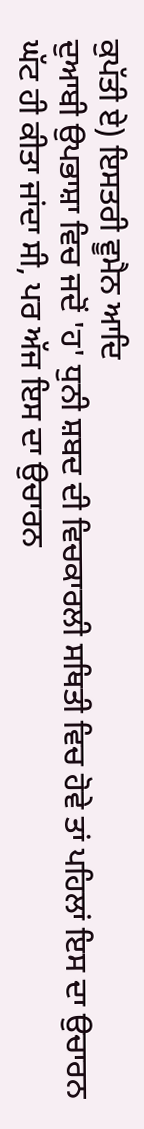ਕੁਪੱਤੀ ਏ) ਇਸਤਰੀ ਵੂਮੈਨ ਆਦਿ
ਦੁਆਬੀ ਉਪਭਾਸ਼ਾ ਵਿਚ ਜਦੋਂ 'ਹ' ਧੁਨੀ ਸ਼ਬਦ ਦੀ ਵਿਚਕਾਰਲੀ ਸਥਿਤੀ ਵਿਚ ਹੋਵੇ ਤਾਂ ਪਹਿਲਾਂ ਇਸ ਦਾ ਉਚਾਰਨ ਘੱਟ ਹੀ ਕੀਤਾ ਜਾਂਦਾ ਸੀ, ਪਰ ਅੱਜ ਇਸ ਦਾ ਉਚਾਰਨ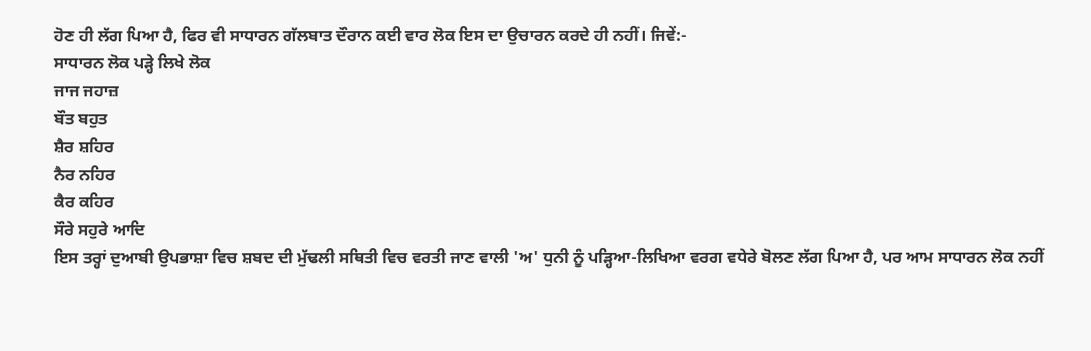ਹੋਣ ਹੀ ਲੱਗ ਪਿਆ ਹੈ, ਫਿਰ ਵੀ ਸਾਧਾਰਨ ਗੱਲਬਾਤ ਦੌਰਾਨ ਕਈ ਵਾਰ ਲੋਕ ਇਸ ਦਾ ਉਚਾਰਨ ਕਰਦੇ ਹੀ ਨਹੀਂ। ਜਿਵੇਂ:-
ਸਾਧਾਰਨ ਲੋਕ ਪੜ੍ਹੇ ਲਿਖੇ ਲੋਕ
ਜਾਜ ਜਹਾਜ਼
ਬੌਤ ਬਹੁਤ
ਸ਼ੈਰ ਸ਼ਹਿਰ
ਨੈਰ ਨਹਿਰ
ਕੈਰ ਕਹਿਰ
ਸੌਰੇ ਸਹੁਰੇ ਆਦਿ
ਇਸ ਤਰ੍ਹਾਂ ਦੁਆਬੀ ਉਪਭਾਸ਼ਾ ਵਿਚ ਸ਼ਬਦ ਦੀ ਮੁੱਢਲੀ ਸਥਿਤੀ ਵਿਚ ਵਰਤੀ ਜਾਣ ਵਾਲੀ 'ਅ' ਧੁਨੀ ਨੂੰ ਪੜ੍ਹਿਆ-ਲਿਖਿਆ ਵਰਗ ਵਧੇਰੇ ਬੋਲਣ ਲੱਗ ਪਿਆ ਹੈ, ਪਰ ਆਮ ਸਾਧਾਰਨ ਲੋਕ ਨਹੀਂ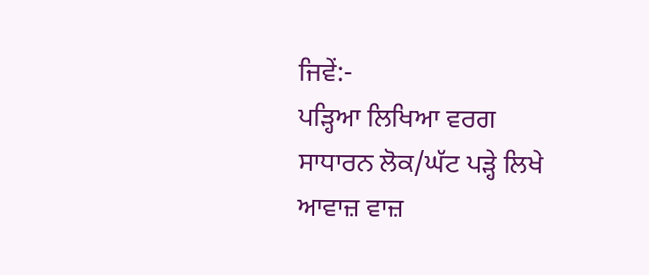ਜਿਵੇਂ:-
ਪੜ੍ਹਿਆ ਲਿਖਿਆ ਵਰਗ ਸਾਧਾਰਨ ਲੋਕ/ਘੱਟ ਪੜ੍ਹੇ ਲਿਖੇ
ਆਵਾਜ਼ ਵਾਜ਼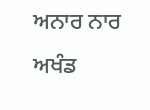ਅਨਾਰ ਨਾਰ
ਅਖੰਡ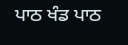ਪਾਠ ਖੰਡ ਪਾਠ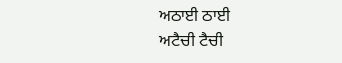ਅਠਾਈ ਠਾਈ
ਅਟੈਚੀ ਟੈਚੀ